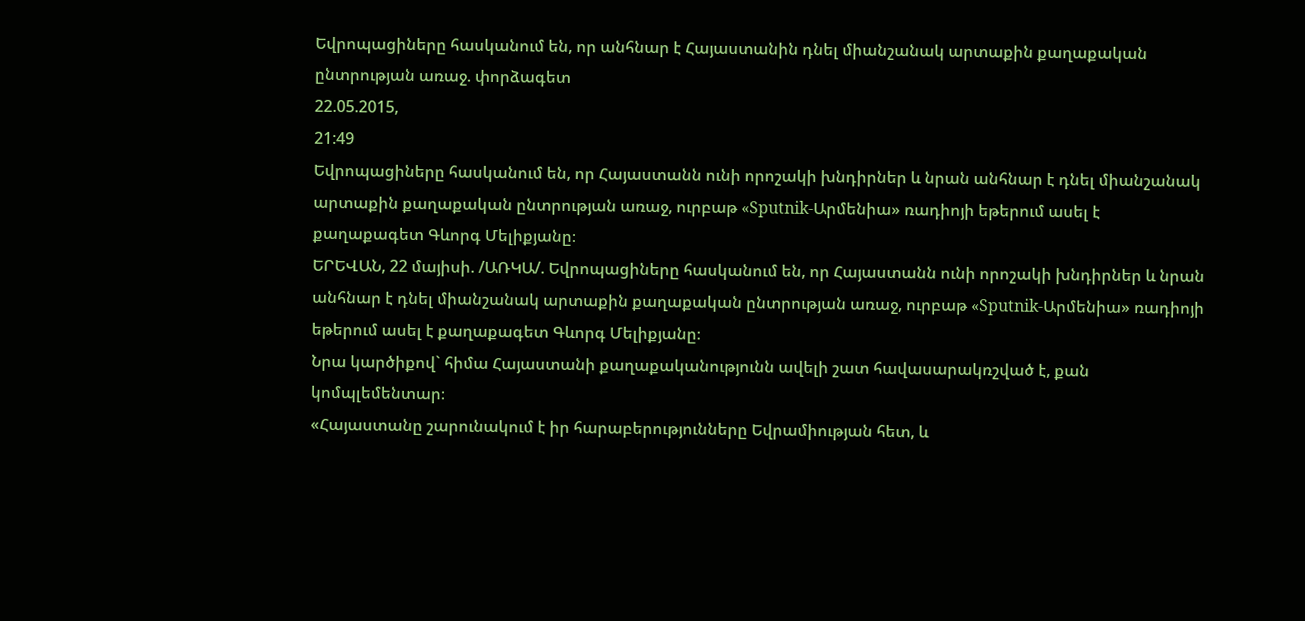Եվրոպացիները հասկանում են, որ անհնար է Հայաստանին դնել միանշանակ արտաքին քաղաքական ընտրության առաջ. փորձագետ
22.05.2015,
21:49
Եվրոպացիները հասկանում են, որ Հայաստանն ունի որոշակի խնդիրներ և նրան անհնար է դնել միանշանակ արտաքին քաղաքական ընտրության առաջ, ուրբաթ «Sputnik-Արմենիա» ռադիոյի եթերում ասել է քաղաքագետ Գևորգ Մելիքյանը։
ԵՐԵՎԱՆ, 22 մայիսի. /ԱՌԿԱ/. Եվրոպացիները հասկանում են, որ Հայաստանն ունի որոշակի խնդիրներ և նրան անհնար է դնել միանշանակ արտաքին քաղաքական ընտրության առաջ, ուրբաթ «Sputnik-Արմենիա» ռադիոյի եթերում ասել է քաղաքագետ Գևորգ Մելիքյանը։
Նրա կարծիքով` հիմա Հայաստանի քաղաքականությունն ավելի շատ հավասարակռշված է, քան կոմպլեմենտար։
«Հայաստանը շարունակում է իր հարաբերությունները Եվրամիության հետ, և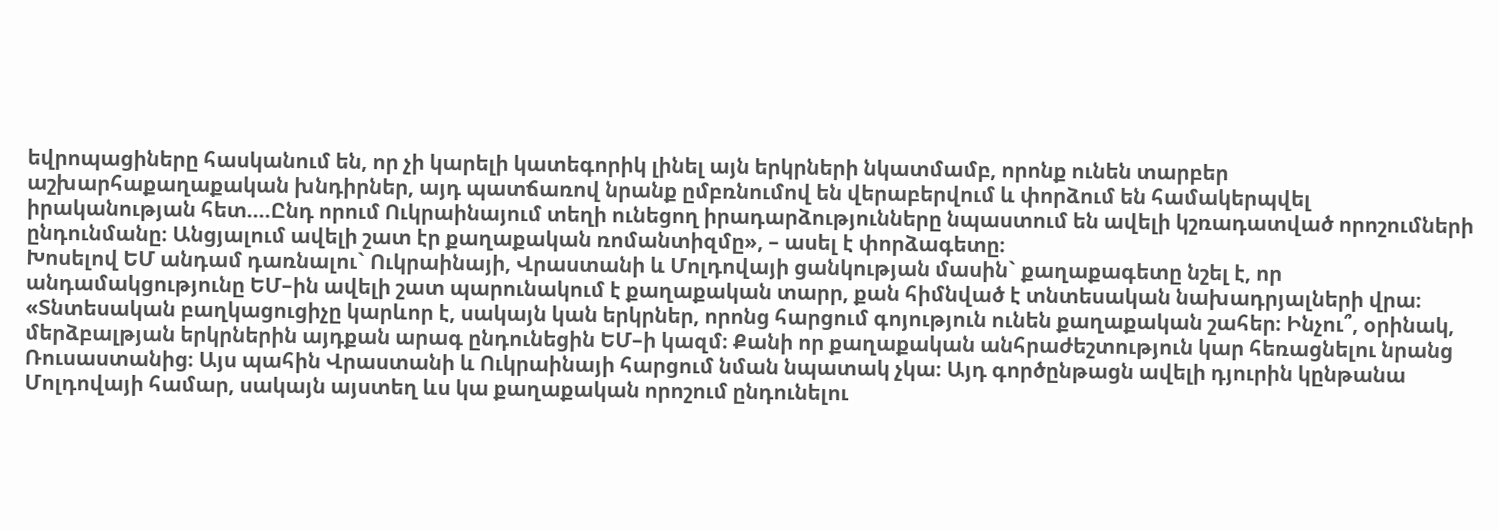եվրոպացիները հասկանում են, որ չի կարելի կատեգորիկ լինել այն երկրների նկատմամբ, որոնք ունեն տարբեր աշխարհաքաղաքական խնդիրներ, այդ պատճառով նրանք ըմբռնումով են վերաբերվում և փորձում են համակերպվել իրականության հետ....Ընդ որում Ուկրաինայում տեղի ունեցող իրադարձությունները նպաստում են ավելի կշռադատված որոշումների ընդունմանը։ Անցյալում ավելի շատ էր քաղաքական ռոմանտիզմը», – ասել է փորձագետը։
Խոսելով ԵՄ անդամ դառնալու` Ուկրաինայի, Վրաստանի և Մոլդովայի ցանկության մասին` քաղաքագետը նշել է, որ անդամակցությունը ԵՄ–ին ավելի շատ պարունակում է քաղաքական տարր, քան հիմնված է տնտեսական նախադրյալների վրա։
«Տնտեսական բաղկացուցիչը կարևոր է, սակայն կան երկրներ, որոնց հարցում գոյություն ունեն քաղաքական շահեր։ Ինչու՞, օրինակ, մերձբալթյան երկրներին այդքան արագ ընդունեցին ԵՄ–ի կազմ։ Քանի որ քաղաքական անհրաժեշտություն կար հեռացնելու նրանց Ռուսաստանից։ Այս պահին Վրաստանի և Ուկրաինայի հարցում նման նպատակ չկա։ Այդ գործընթացն ավելի դյուրին կընթանա Մոլդովայի համար, սակայն այստեղ ևս կա քաղաքական որոշում ընդունելու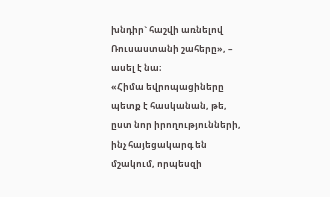խնդիր` հաշվի առնելով Ռուսաստանի շահերը», – ասել է նա։
«Հիմա եվրոպացիները պետք է հասկանան, թե, ըստ նոր իրողությունների, ինչ հայեցակարգ են մշակում, որպեսզի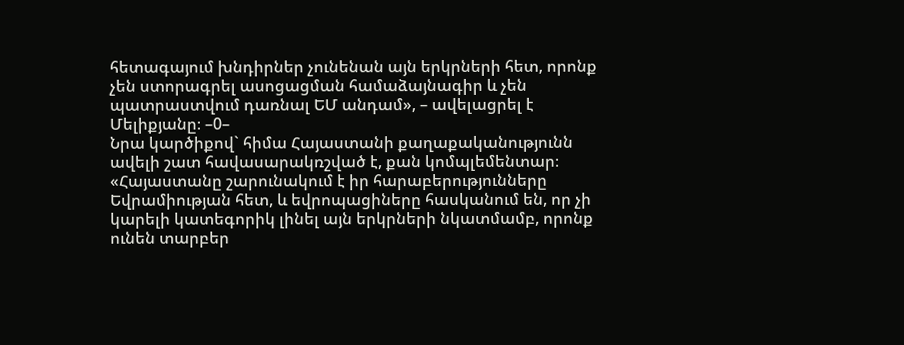հետագայում խնդիրներ չունենան այն երկրների հետ, որոնք չեն ստորագրել ասոցացման համաձայնագիր և չեն պատրաստվում դառնալ ԵՄ անդամ», – ավելացրել է Մելիքյանը։ –0–
Նրա կարծիքով` հիմա Հայաստանի քաղաքականությունն ավելի շատ հավասարակռշված է, քան կոմպլեմենտար։
«Հայաստանը շարունակում է իր հարաբերությունները Եվրամիության հետ, և եվրոպացիները հասկանում են, որ չի կարելի կատեգորիկ լինել այն երկրների նկատմամբ, որոնք ունեն տարբեր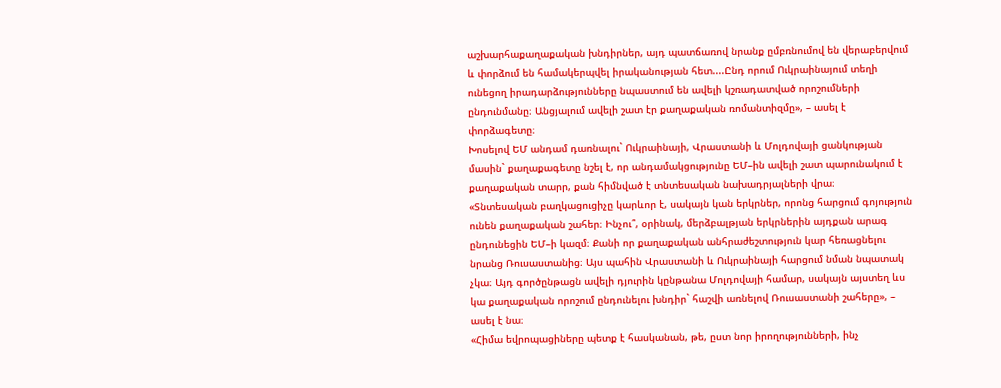աշխարհաքաղաքական խնդիրներ, այդ պատճառով նրանք ըմբռնումով են վերաբերվում և փորձում են համակերպվել իրականության հետ....Ընդ որում Ուկրաինայում տեղի ունեցող իրադարձությունները նպաստում են ավելի կշռադատված որոշումների ընդունմանը։ Անցյալում ավելի շատ էր քաղաքական ռոմանտիզմը», – ասել է փորձագետը։
Խոսելով ԵՄ անդամ դառնալու` Ուկրաինայի, Վրաստանի և Մոլդովայի ցանկության մասին` քաղաքագետը նշել է, որ անդամակցությունը ԵՄ–ին ավելի շատ պարունակում է քաղաքական տարր, քան հիմնված է տնտեսական նախադրյալների վրա։
«Տնտեսական բաղկացուցիչը կարևոր է, սակայն կան երկրներ, որոնց հարցում գոյություն ունեն քաղաքական շահեր։ Ինչու՞, օրինակ, մերձբալթյան երկրներին այդքան արագ ընդունեցին ԵՄ–ի կազմ։ Քանի որ քաղաքական անհրաժեշտություն կար հեռացնելու նրանց Ռուսաստանից։ Այս պահին Վրաստանի և Ուկրաինայի հարցում նման նպատակ չկա։ Այդ գործընթացն ավելի դյուրին կընթանա Մոլդովայի համար, սակայն այստեղ ևս կա քաղաքական որոշում ընդունելու խնդիր` հաշվի առնելով Ռուսաստանի շահերը», – ասել է նա։
«Հիմա եվրոպացիները պետք է հասկանան, թե, ըստ նոր իրողությունների, ինչ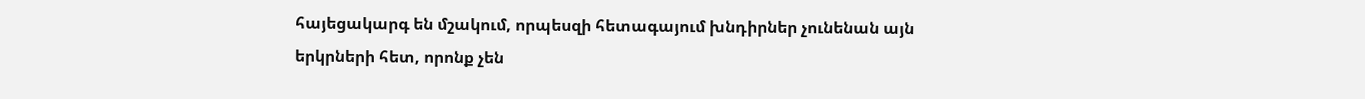հայեցակարգ են մշակում, որպեսզի հետագայում խնդիրներ չունենան այն երկրների հետ, որոնք չեն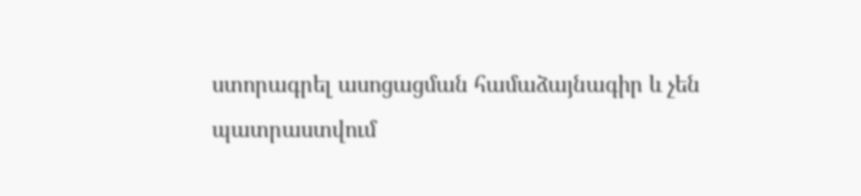ստորագրել ասոցացման համաձայնագիր և չեն պատրաստվում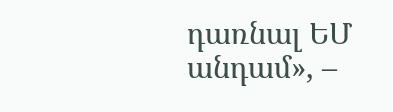դառնալ ԵՄ անդամ», –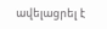ավելացրել է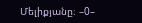Մելիքյանը։ –0–